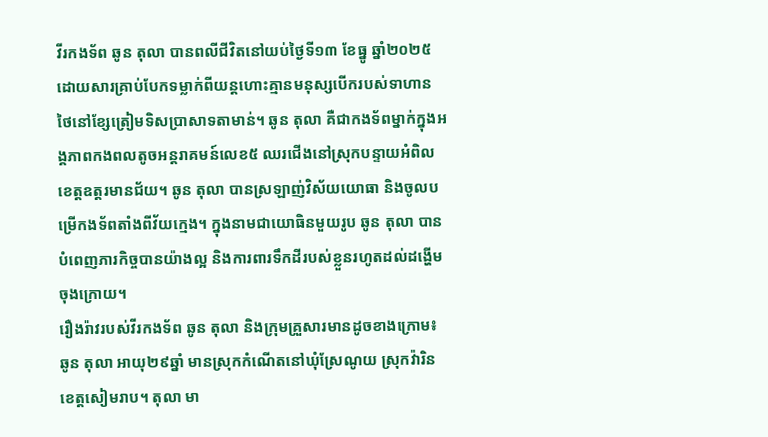វីរកងទ័ព ឆូន តុលា បានពលីជីវិតនៅយប់ថ្ងៃទី១៣ ខែធ្នូ ឆ្នាំ២០២៥ ដោយសារគ្រាប់បែកទម្លាក់ពីយន្តហោះគ្មានមនុស្សបើករបស់ទាហានថៃនៅខ្សែត្រៀមទិសប្រាសាទតាមាន់។ ឆូន តុលា គឺជាកងទ័ពម្នាក់ក្នុងអង្គភាពកងពលតូចអន្តរាគមន៍លេខ៥ ឈរជើងនៅស្រុកបន្ទាយអំពិល ខេត្តឧត្ដរមានជ័យ។ ឆូន តុលា បានស្រឡាញ់វិស័យយោធា និងចូលបម្រើកងទ័ពតាំងពីវ័យក្មេង។ ក្នុងនាមជាយោធិនមួយរូប ឆូន តុលា បានបំពេញភារកិច្ចបានយ៉ាងល្អ និងការពារទឹកដីរបស់ខ្លួនរហូតដល់ដង្ហើមចុងក្រោយ។
រឿងរ៉ាវរបស់វីរកងទ័ព ឆូន តុលា និងក្រុមគ្រួសារមានដូចខាងក្រោម៖
ឆូន តុលា អាយុ២៩ឆ្នាំ មានស្រុកកំណើតនៅឃុំស្រែណូយ ស្រុកវ៉ារិន ខេត្តសៀមរាប។ តុលា មា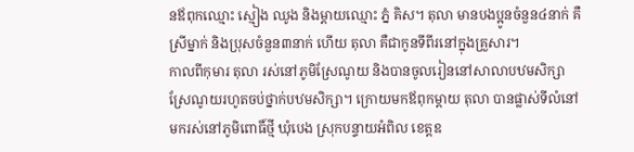នឪពុកឈ្មោះ ស្មៀង ឈូង និងម្ដាយឈ្មោះ ភ្នំ គិស។ តុលា មានបងប្អូនចំនួន៤នាក់ គឺស្រីម្នាក់ និងប្រុសចំនួន៣នាក់ ហើយ តុលា គឺជាកូនទីពីរនៅក្នុងគ្រួសារ។
កាលពីកុមារ តុលា រស់នៅភូមិស្រែណូយ និងបានចូលរៀននៅសាលាបឋមសិក្សាស្រែណូយរហូតចប់ថ្នាក់បឋមសិក្សា។ ក្រោយមកឪពុកម្ដាយ តុលា បានផ្លាស់ទីលំនៅមករស់នៅភូមិពោធិ៍ថ្មី ឃុំបេង ស្រុកបន្ទាយអំពិល ខេត្តឧ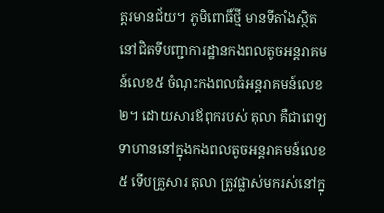ត្តរមានជ័យ។ ភូមិពោធិ៍ថ្មី មានទីតាំងស្ថិតនៅជិតទីបញ្ជាការដ្ឋានកងពលតូចអន្តរាគមន៍លេខ៥ ចំណុះកងពលធំអន្តរាគមន៍លេខ២។ ដោយសារឪពុករបស់ តុលា គឺជាពេទ្យទាហាននៅក្នុងកងពលតូចអន្តរាគមន៍លេខ៥ ទើបគ្រួសារ តុលា ត្រូវផ្លាស់មករស់នៅក្នុ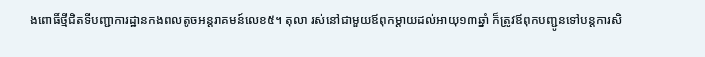ងពោធិ៍ថ្មីជិតទីបញ្ជាការដ្ឋានកងពលតូចអន្តរាគមន៍លេខ៥។ តុលា រស់នៅជាមួយឪពុកម្ដាយដល់អាយុ១៣ឆ្នាំ ក៏ត្រូវឪពុកបញ្ជូនទៅបន្តការសិ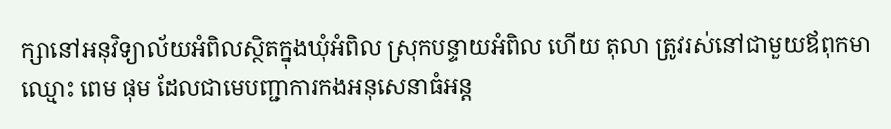ក្សានៅអនុវិទ្យាល័យអំពិលស្ថិតក្នុងឃុំអំពិល ស្រុកបន្ទាយអំពិល ហើយ តុលា ត្រូវរស់នៅជាមួយឪពុកមាឈ្មោះ ពេម ផុម ដែលជាមេបញ្ជាការកងអនុសេនាធំអន្ត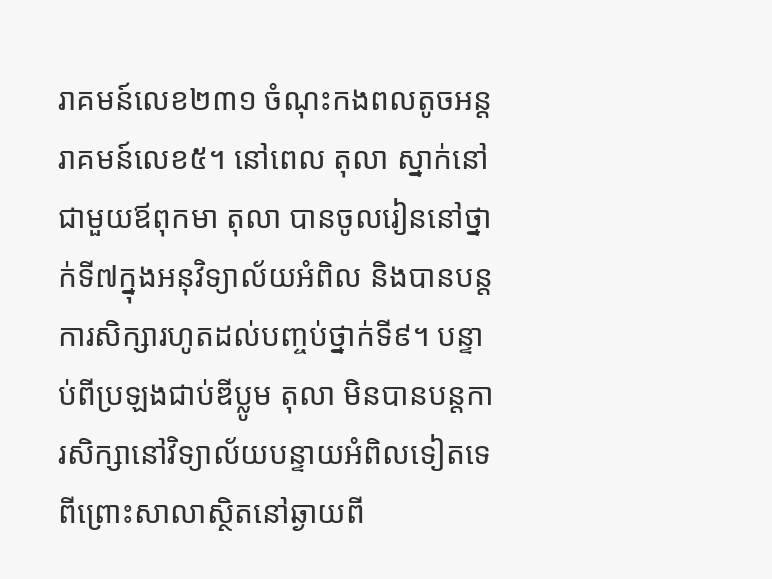រាគមន៍លេខ២៣១ ចំណុះកងពលតូចអន្តរាគមន៍លេខ៥។ នៅពេល តុលា ស្នាក់នៅជាមួយឪពុកមា តុលា បានចូលរៀននៅថ្នាក់ទី៧ក្នុងអនុវិទ្យាល័យអំពិល និងបានបន្តការសិក្សារហូតដល់បញ្ចប់ថ្នាក់ទី៩។ បន្ទាប់ពីប្រឡងជាប់ឌីប្លូម តុលា មិនបានបន្តការសិក្សានៅវិទ្យាល័យបន្ទាយអំពិលទៀតទេ ពីព្រោះសាលាស្ថិតនៅឆ្ងាយពី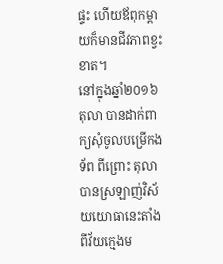ផ្ទះ ហើយឪពុកម្តាយក៏មានជីវភាពខ្វះខាត។
នៅក្នុងឆ្នាំ២០១៦ តុលា បានដាក់ពាក្យសុំចូលបម្រើកងទ័ព ពីព្រោះ តុលា បានស្រឡាញ់វិស័យយោធានេះតាំងពីវ័យក្មេងម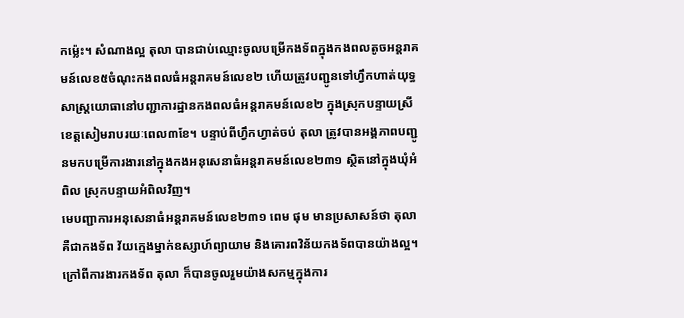កម៉្លេះ។ សំណាងល្អ តុលា បានជាប់ឈ្មោះចូលបម្រើកងទ័ពក្នុងកងពលតូចអន្តរាគមន៍លេខ៥ចំណុះកងពលធំអន្តរាគមន៍លេខ២ ហើយត្រូវបញ្ជូនទៅហ្វឹកហាត់យុទ្ធសាស្រ្តយោធានៅបញ្ជាការដ្ឋានកងពលធំអន្តរាគមន៍លេខ២ ក្នុងស្រុកបន្ទាយស្រី ខេត្តសៀមរាបរយៈពេល៣ខែ។ បន្ទាប់ពីហ្វឹកហ្វាត់ចប់ តុលា ត្រូវបានអង្គភាពបញ្ជូនមកបម្រើការងារនៅក្នុងកងអនុសេនាធំអន្តរាគមន៍លេខ២៣១ ស្ថិតនៅក្នុងឃុំអំពិល ស្រុកបន្ទាយអំពិលវិញ។
មេបញ្ជាការអនុសេនាធំអន្តរាគមន៍លេខ២៣១ ពេម ផុម មានប្រសាសន៍ថា តុលា គឺជាកងទ័ព វ័យក្មេងម្នាក់ឧស្សាហ៍ព្យាយាម និងគោរពវិន័យកងទ័ពបានយ៉ាងល្អ។ ក្រៅពីការងារកងទ័ព តុលា ក៏បានចូលរួមយ៉ាងសកម្មក្នុងការ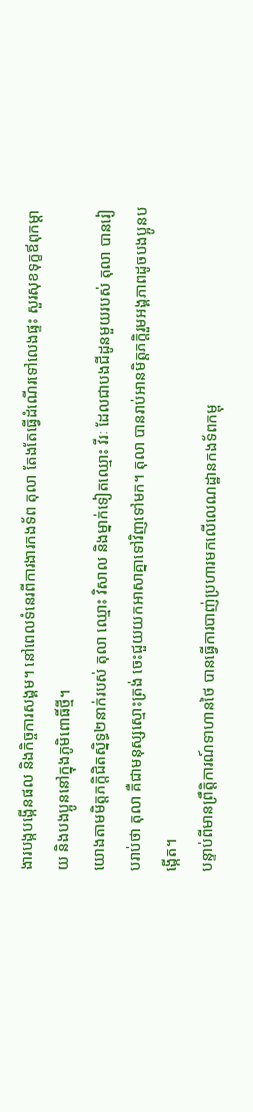ងារបង្កបង្កើនផល និងកិច្ចការសង្គម។ នៅពេលទំនេរពីការងារកងទ័ព តុលា តែងតែធ្វើដំណើរទៅលេងផ្ទះ សួរសុខទុក្ខឪពុកម្ដាយ និងបងប្អូននៅក្នុងភូមិពោធិ៍ថ្មី។
យោងតាមមិត្តភក្តិជិតស្និទ្ធ២នាក់របស់ តុលា ឈ្មោះ វិសាល និងម្នាក់ទៀតឈ្មោះ វីរៈ ដែលជាបងជីដូនមួយរបស់ តុលា បានរៀបរាប់ថា តុលា គឺជាមនុស្សស្មោះត្រង់ ចេះជួយយកអាសាគ្នាទៅវិញទៅមក។ តុលា បានរាប់អានមិត្តភក្តិរួមអង្គភាពដូចបងប្អូនបង្កើត។
បន្ទាប់ពីមានព្រឹត្តិការណ៍ទាហានថៃ បានធ្វើការបាញ់ប្រហារមកលើលេណដ្ឋានកងទ័ពកម្ពុ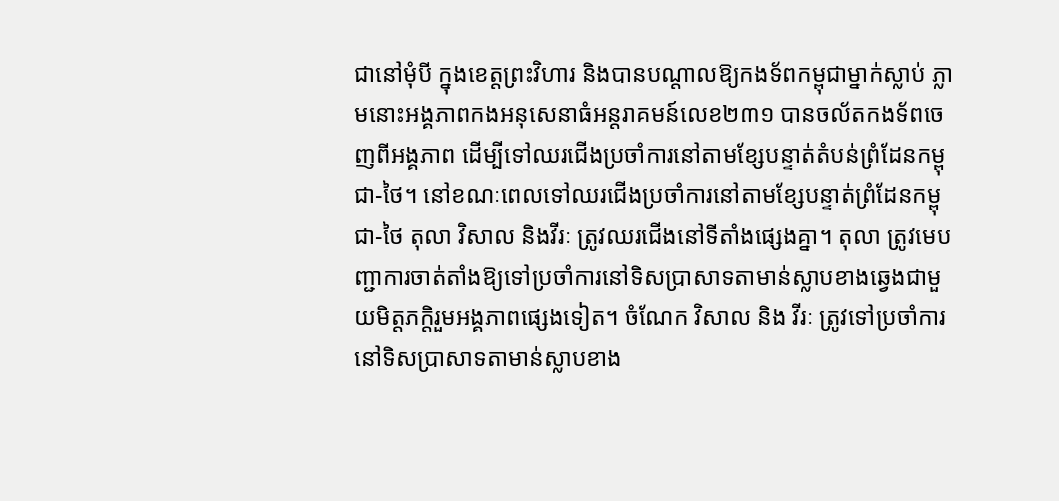ជានៅមុំបី ក្នុងខេត្តព្រះវិហារ និងបានបណ្តាលឱ្យកងទ័ពកម្ពុជាម្នាក់ស្លាប់ ភ្លាមនោះអង្គភាពកងអនុសេនាធំអន្តរាគមន៍លេខ២៣១ បានចល័តកងទ័ពចេញពីអង្គភាព ដើម្បីទៅឈរជើងប្រចាំការនៅតាមខ្សែបន្ទាត់តំបន់ព្រំដែនកម្ពុជា-ថៃ។ នៅខណៈពេលទៅឈរជើងប្រចាំការនៅតាមខ្សែបន្ទាត់ព្រំដែនកម្ពុជា-ថៃ តុលា វិសាល និងវីរៈ ត្រូវឈរជើងនៅទីតាំងផ្សេងគ្នា។ តុលា ត្រូវមេបញ្ជាការចាត់តាំងឱ្យទៅប្រចាំការនៅទិសប្រាសាទតាមាន់ស្លាបខាងឆ្វេងជាមួយមិត្តភក្តិរួមអង្គភាពផ្សេងទៀត។ ចំណែក វិសាល និង វីរៈ ត្រូវទៅប្រចាំការនៅទិសប្រាសាទតាមាន់ស្លាបខាង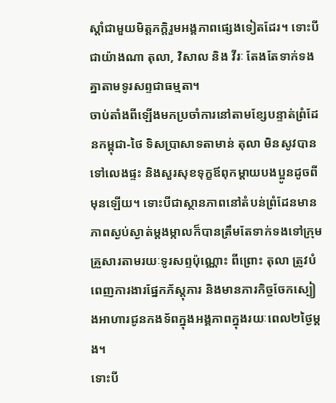ស្តាំជាមួយមិត្តភក្តិរួមអង្គភាពផ្សេងទៀតដែរ។ ទោះបីជាយ៉ាងណា តុលា, វិសាល និង វីរៈ តែងតែទាក់ទងគ្នាតាមទូរសព្ទជាធម្មតា។
ចាប់តាំងពីឡើងមកប្រចាំការនៅតាមខ្សែបន្ទាត់ព្រំដែនកម្ពុជា-ថៃ ទិសប្រាសាទតាមាន់ តុលា មិនសូវបានទៅលេងផ្ទះ និងសួរសុខទុក្ខឪពុកម្តាយបងប្អូនដូចពីមុនឡើយ។ ទោះបីជាស្ថានភាពនៅតំបន់ព្រំដែនមានភាពស្ងប់ស្ងាត់ម្តងម្កាលក៏បានត្រឹមតែទាក់ទងទៅក្រុមគ្រួសារតាមរយៈទូរសព្ទប៉ុណ្ណោះ ពីព្រោះ តុលា ត្រូវបំពេញការងារផ្នែកភ័ស្ដុភារ និងមានភារកិច្ចចែកស្បៀងអាហារជូនកងទ័ពក្នុងអង្គភាពក្នុងរយៈពេល២ថ្ងៃម្ដង។
ទោះបី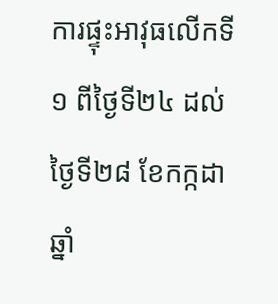ការផ្ទុះអាវុធលើកទី១ ពីថ្ងៃទី២៤ ដល់ថ្ងៃទី២៨ ខែកក្កដា ឆ្នាំ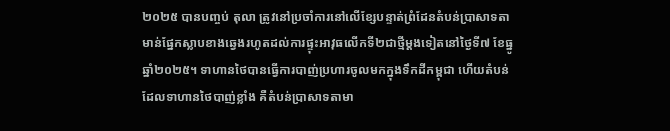២០២៥ បានបញ្ចប់ តុលា ត្រូវនៅប្រចាំការនៅលើខ្សែបន្ទាត់ព្រំដែនតំបន់ប្រាសាទតាមាន់ផ្នែកស្លាបខាងឆ្វេងរហូតដល់ការផ្ទុះអាវុធលើកទី២ជាថ្មីម្ដងទៀតនៅថ្ងៃទី៧ ខែធ្នូ ឆ្នាំ២០២៥។ ទាហានថៃបានធ្វើការបាញ់ប្រហារចូលមកក្នុងទឹកដីកម្ពុជា ហើយតំបន់ដែលទាហានថៃបាញ់ខ្លាំង គឺតំបន់ប្រាសាទតាមា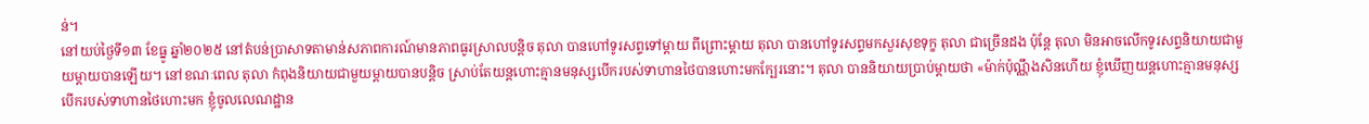ន់។
នៅយប់ថ្ងៃទី១៣ ខែធ្នូ ឆ្នាំ២០២៥ នៅតំបន់ប្រាសាទតាមាន់សភាពការណ៍មានភាពធូរស្រាលបន្តិច តុលា បានហៅទូរសព្ទទៅម្ដាយ ពីព្រោះម្ដាយ តុលា បានហៅទូរសព្ទមកសួរសុខទុក្ខ តុលា ជាច្រើនដង ប៉ុន្តែ តុលា មិនអាចលើកទូរសព្ទនិយាយជាមួយម្តាយបានឡើយ។ នៅខណៈពេល តុលា កំពុងនិយាយជាមួយម្តាយបានបន្តិច ស្រាប់តែយន្តហោះគ្មានមនុស្សបើករបស់ទាហានថៃបានហោះមកក្បែរនោះ។ តុលា បាននិយាយប្រាប់ម្ដាយថា «ម៉ាក់ប៉ុណ្ណឹងសិនហើយ ខ្ញុំឃើញយន្តហោះគ្មានមនុស្សបើករបស់ទាហានថៃហោះមក ខ្ញុំចូលលេណដ្ឋាន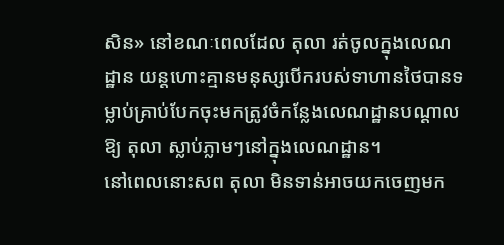សិន» នៅខណៈពេលដែល តុលា រត់ចូលក្នុងលេណដ្ឋាន យន្តហោះគ្មានមនុស្សបើករបស់ទាហានថៃបានទម្លាប់គ្រាប់បែកចុះមកត្រូវចំកន្លែងលេណដ្ឋានបណ្តាលឱ្យ តុលា ស្លាប់ភ្លាមៗនៅក្នុងលេណដ្ឋាន។
នៅពេលនោះសព តុលា មិនទាន់អាចយកចេញមក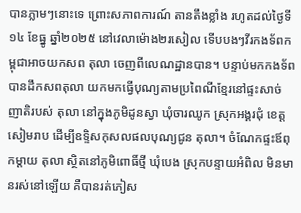បានភ្លាមៗនោះទេ ព្រោះសភាពការណ៍ តានតឹងខ្លាំង រហូតដល់ថ្ងៃទី១៤ ខែធ្នូ ឆ្នាំ២០២៥ នៅវេលាម៉ោង២រសៀល ទើបបងៗវីរកងទ័ពកម្ពុជាអាចយកសព តុលា ចេញពីលេណដ្ឋានបាន។ បន្ទាប់មកកងទ័ពបានដឹកសពតុលា យកមកធ្វើបុណ្យតាមប្រពៃណីខ្មែរនៅផ្ទះសាច់ញាតិរបស់ តុលា នៅក្នុងភូមិដូនស្វា ឃុំចារឈូក ស្រុកអង្គរជុំ ខេត្តសៀមរាប ដើម្បីឧទ្ទិសកុសលផលបុណ្យជូន តុលា។ ចំណែកផ្ទះឪពុកម្តាយ តុលា ស្ថិតនៅភូមិពោធិ៍ថ្មី ឃុំបេង ស្រុកបន្ទាយអំពិល មិនមានរស់នៅឡើយ គឺបានរត់ភៀស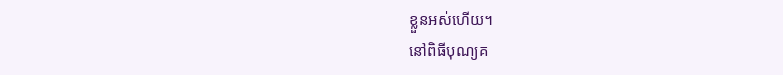ខ្លួនអស់ហើយ។
នៅពិធីបុណ្យគ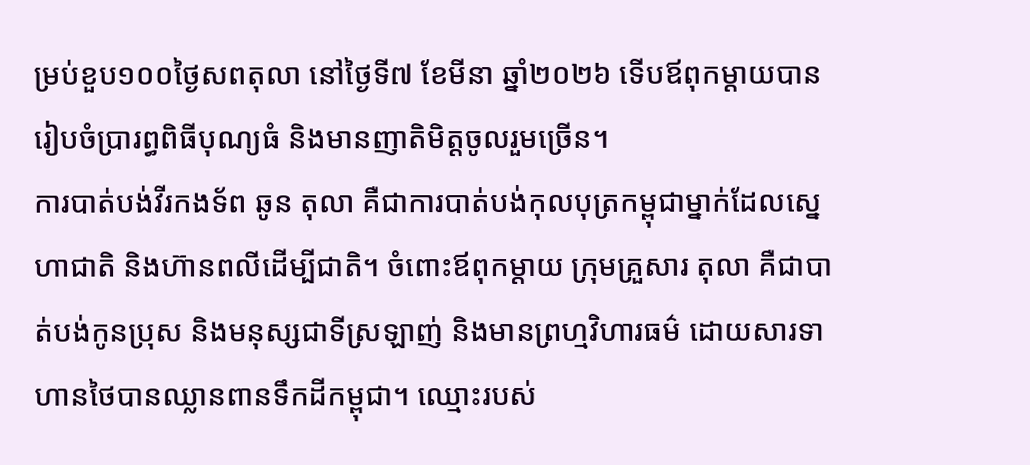ម្រប់ខួប១០០ថ្ងៃសពតុលា នៅថ្ងៃទី៧ ខែមីនា ឆ្នាំ២០២៦ ទើបឪពុកម្តាយបានរៀបចំប្រារព្ធពិធីបុណ្យធំ និងមានញាតិមិត្តចូលរួមច្រើន។
ការបាត់បង់វីរកងទ័ព ឆូន តុលា គឺជាការបាត់បង់កុលបុត្រកម្ពុជាម្នាក់ដែលស្នេហាជាតិ និងហ៊ានពលីដើម្បីជាតិ។ ចំពោះឪពុកម្តាយ ក្រុមគ្រួសារ តុលា គឺជាបាត់បង់កូនប្រុស និងមនុស្សជាទីស្រឡាញ់ និងមានព្រហ្មវិហារធម៌ ដោយសារទាហានថៃបានឈ្លានពានទឹកដីកម្ពុជា។ ឈ្មោះរបស់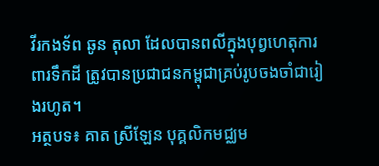វីរកងទ័ព ឆូន តុលា ដែលបានពលីក្នុងបុព្វហេតុការពារទឹកដី ត្រូវបានប្រជាជនកម្ពុជាគ្រប់រូបចងចាំជារៀងរហូត។
អត្ថបទ៖ គាត ស្រីឡែន បុគ្គលិកមជ្ឈម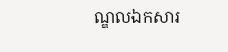ណ្ឌលឯកសារ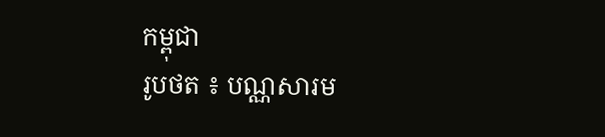កម្ពុជា
រូបថត ៖ បណ្ណសារម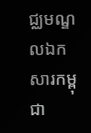ជ្ឈមណ្ឌលឯកសារកម្ពុជា